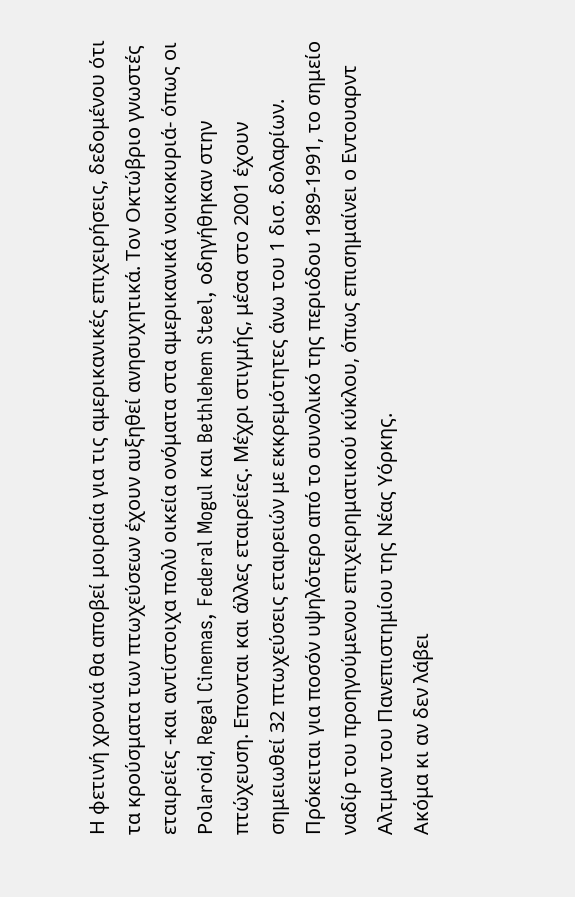Η φετινή χρονιά θα αποβεί μοιραία για τις αμερικανικές επιχειρήσεις, δεδομένου ότι τα κρούσματα των πτωχεύσεων έχουν αυξηθεί ανησυχητικά. Τον Οκτώβριο γνωστές εταιρείες -και αντίστοιχα πολύ οικεία ονόματα στα αμερικανικά νοικοκυριά- όπως οι Ροlarοid, Regal Cinemas, Federal Mogul και Bethlehem Steel, οδηγήθηκαν στην πτώχευση. Επονται και άλλες εταιρείες. Μέχρι στιγμής, μέσα στο 2001 έχουν σημειωθεί 32 πτωχεύσεις εταιρειών με εκκρεμότητες άνω του 1 δισ. δολαρίων. Πρόκειται για ποσόν υψηλότερο από το συνολικό της περιόδου 1989-1991, το σημείο ναδίρ του προηγούμενου επιχειρηματικού κύκλου, όπως επισημαίνει ο Εντουαρντ Αλτμαν του Πανεπιστημίου της Νέας Υόρκης.
Ακόμα κι αν δεν λάβει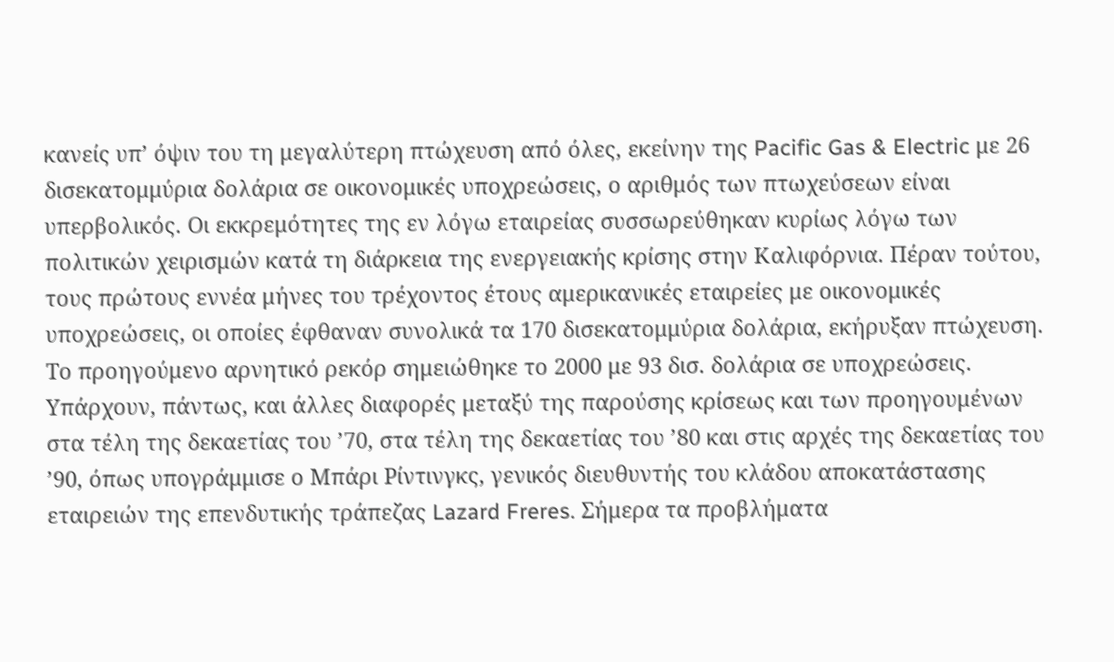κανείς υπ’ όψιν του τη μεγαλύτερη πτώχευση από όλες, εκείνην της Pacific Gas & Electric με 26 δισεκατομμύρια δολάρια σε οικονομικές υποχρεώσεις, ο αριθμός των πτωχεύσεων είναι υπερβολικός. Οι εκκρεμότητες της εν λόγω εταιρείας συσσωρεύθηκαν κυρίως λόγω των πολιτικών χειρισμών κατά τη διάρκεια της ενεργειακής κρίσης στην Καλιφόρνια. Πέραν τούτου, τους πρώτους εννέα μήνες του τρέχοντος έτους αμερικανικές εταιρείες με οικονομικές υποχρεώσεις, οι οποίες έφθαναν συνολικά τα 170 δισεκατομμύρια δολάρια, εκήρυξαν πτώχευση. Το προηγούμενο αρνητικό ρεκόρ σημειώθηκε το 2000 με 93 δισ. δολάρια σε υποχρεώσεις.
Υπάρχουν, πάντως, και άλλες διαφορές μεταξύ της παρούσης κρίσεως και των προηγουμένων στα τέλη της δεκαετίας του ’70, στα τέλη της δεκαετίας του ’80 και στις αρχές της δεκαετίας του ’90, όπως υπογράμμισε ο Μπάρι Ρίντινγκς, γενικός διευθυντής του κλάδου αποκατάστασης εταιρειών της επενδυτικής τράπεζας Lazard Freres. Σήμερα τα προβλήματα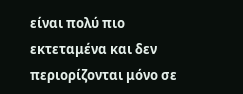είναι πολύ πιο εκτεταμένα και δεν περιορίζονται μόνο σε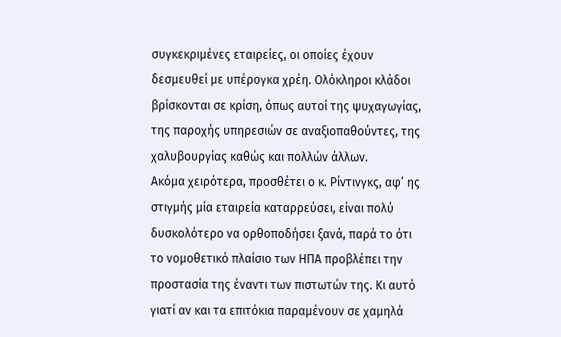συγκεκριμένες εταιρείες, οι οποίες έχουν δεσμευθεί με υπέρογκα χρέη. Ολόκληροι κλάδοι βρίσκονται σε κρίση, όπως αυτοί της ψυχαγωγίας, της παροχής υπηρεσιών σε αναξιοπαθούντες, της χαλυβουργίας καθώς και πολλών άλλων.
Ακόμα χειρότερα, προσθέτει ο κ. Ρίντινγκς, αφ’ ης στιγμής μία εταιρεία καταρρεύσει, είναι πολύ δυσκολότερο να ορθοποδήσει ξανά, παρά το ότι το νομοθετικό πλαίσιο των ΗΠΑ προβλέπει την προστασία της έναντι των πιστωτών της. Κι αυτό γιατί αν και τα επιτόκια παραμένουν σε χαμηλά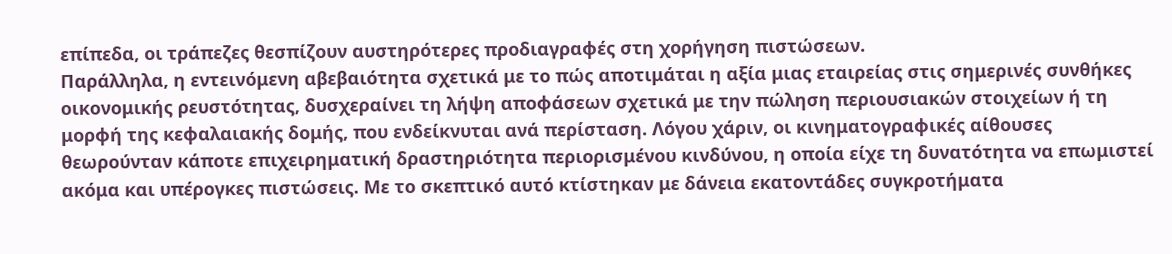επίπεδα, οι τράπεζες θεσπίζουν αυστηρότερες προδιαγραφές στη χορήγηση πιστώσεων.
Παράλληλα, η εντεινόμενη αβεβαιότητα σχετικά με το πώς αποτιμάται η αξία μιας εταιρείας στις σημερινές συνθήκες οικονομικής ρευστότητας, δυσχεραίνει τη λήψη αποφάσεων σχετικά με την πώληση περιουσιακών στοιχείων ή τη μορφή της κεφαλαιακής δομής, που ενδείκνυται ανά περίσταση. Λόγου χάριν, οι κινηματογραφικές αίθουσες θεωρούνταν κάποτε επιχειρηματική δραστηριότητα περιορισμένου κινδύνου, η οποία είχε τη δυνατότητα να επωμιστεί ακόμα και υπέρογκες πιστώσεις. Με το σκεπτικό αυτό κτίστηκαν με δάνεια εκατοντάδες συγκροτήματα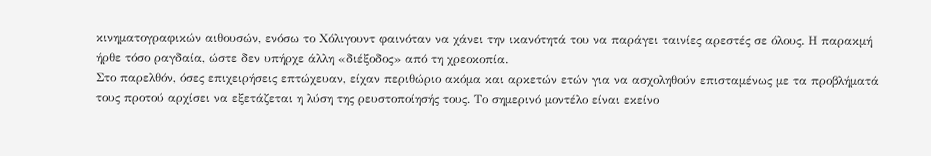κινηματογραφικών αιθουσών, ενόσω το Χόλιγουντ φαινόταν να χάνει την ικανότητά του να παράγει ταινίες αρεστές σε όλους. Η παρακμή ήρθε τόσο ραγδαία, ώστε δεν υπήρχε άλλη «διέξοδος» από τη χρεοκοπία.
Στο παρελθόν, όσες επιχειρήσεις επτώχευαν, είχαν περιθώριο ακόμα και αρκετών ετών για να ασχοληθούν επισταμένως με τα προβλήματά τους προτού αρχίσει να εξετάζεται η λύση της ρευστοποίησής τους. Το σημερινό μοντέλο είναι εκείνο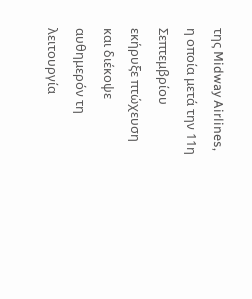της Midway Airlines, η οποία μετά την 11η Σεπτεμβρίου εκήρυξε πτώχευση και διέκοψε αυθημερόν τη λειτουργία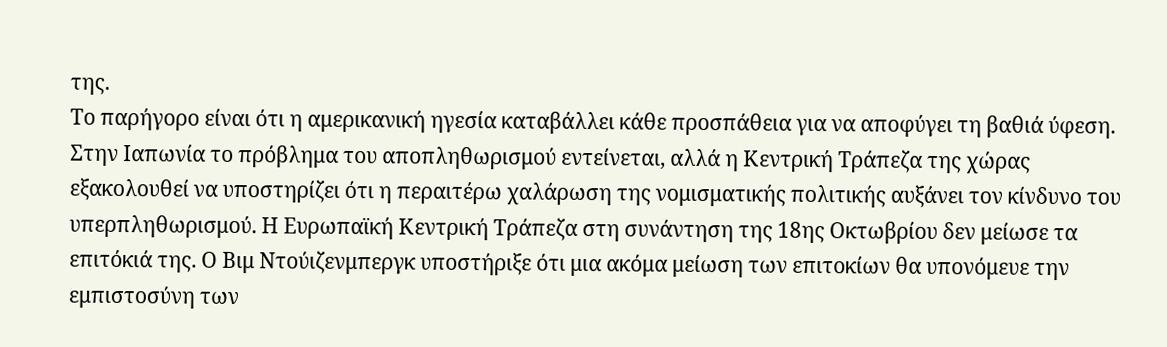της.
Το παρήγορο είναι ότι η αμερικανική ηγεσία καταβάλλει κάθε προσπάθεια για να αποφύγει τη βαθιά ύφεση. Στην Ιαπωνία το πρόβλημα του αποπληθωρισμού εντείνεται, αλλά η Κεντρική Τράπεζα της χώρας εξακολουθεί να υποστηρίζει ότι η περαιτέρω χαλάρωση της νομισματικής πολιτικής αυξάνει τον κίνδυνο του υπερπληθωρισμού. Η Ευρωπαϊκή Κεντρική Τράπεζα στη συνάντηση της 18ης Οκτωβρίου δεν μείωσε τα επιτόκιά της. Ο Βιμ Ντούιζενμπεργκ υποστήριξε ότι μια ακόμα μείωση των επιτοκίων θα υπονόμευε την εμπιστοσύνη των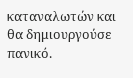καταναλωτών και θα δημιουργούσε πανικό.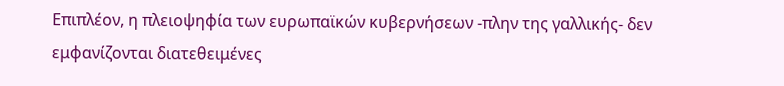Επιπλέον, η πλειοψηφία των ευρωπαϊκών κυβερνήσεων -πλην της γαλλικής- δεν εμφανίζονται διατεθειμένες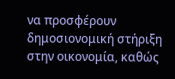να προσφέρουν δημοσιονομική στήριξη στην οικονομία, καθώς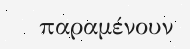παραμένουν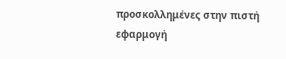προσκολλημένες στην πιστή εφαρμογή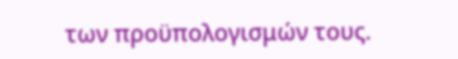των προϋπολογισμών τους.